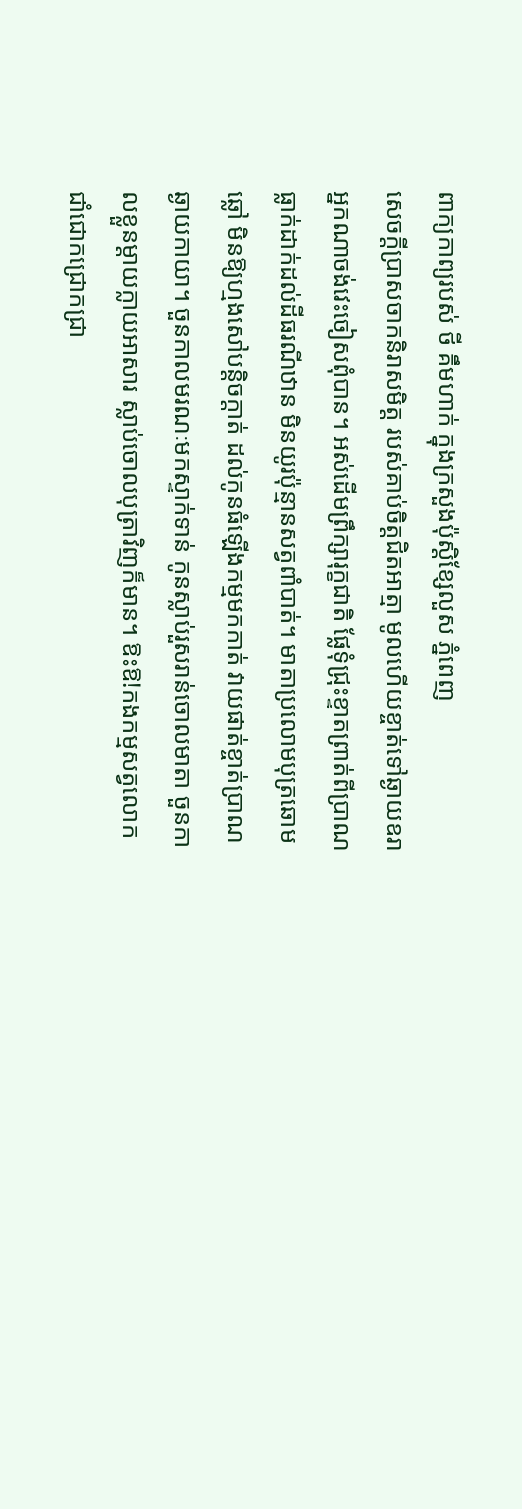ពាក្យកាព្យរបស់ ថី គឹមហាក់ ក្នុងក្រសួងប៉ុស្ដិខ្សែលួស ភ្នំពេញ
សេចក្ដីប្រាសចាកនិរាសមិត្ត របស់គាប់ចិត្តជិតអាត្មា មូលហើយខ្ចាត់ទៅឆ្ងាយឧរា អ្នកណាចង់វេះចៀសពុំបាន។ អស់ដើមព្រឹក្សារុក្ខជាតិ ផ្លែទុំជ្រុះខ្ទាតព្រាត់ពីប្រាណ ធ្លាក់ដាក់ដល់ដីធរណីឋាន មិនយូរប៉ុន្មានសត្វពាំបាត់។ មាតាប្រលោមបុត្រឆោមឆ្លៅ មិនឱ្យហ្មងសៅបន្តិចក្ដាត់ ដល់កូនធំឡើងកម្មមកកាត់ វាយផាត់ខ្ចាត់ប្រាណឆ្ងាយកាយា។ ចួនកាលមរណៈមកស្ទាក់ទាន់ កូនស្លាប់រួសរាន់ចោលមាតា ចួនកាលខ្លួនម្ដាយក្លាយអាសារ ស្លាប់ចោលបុត្រាវិញក៏មាន។ ឱះឱ!កងកម្មសត្វលោក ជាំជោកជ្រោកជ្រា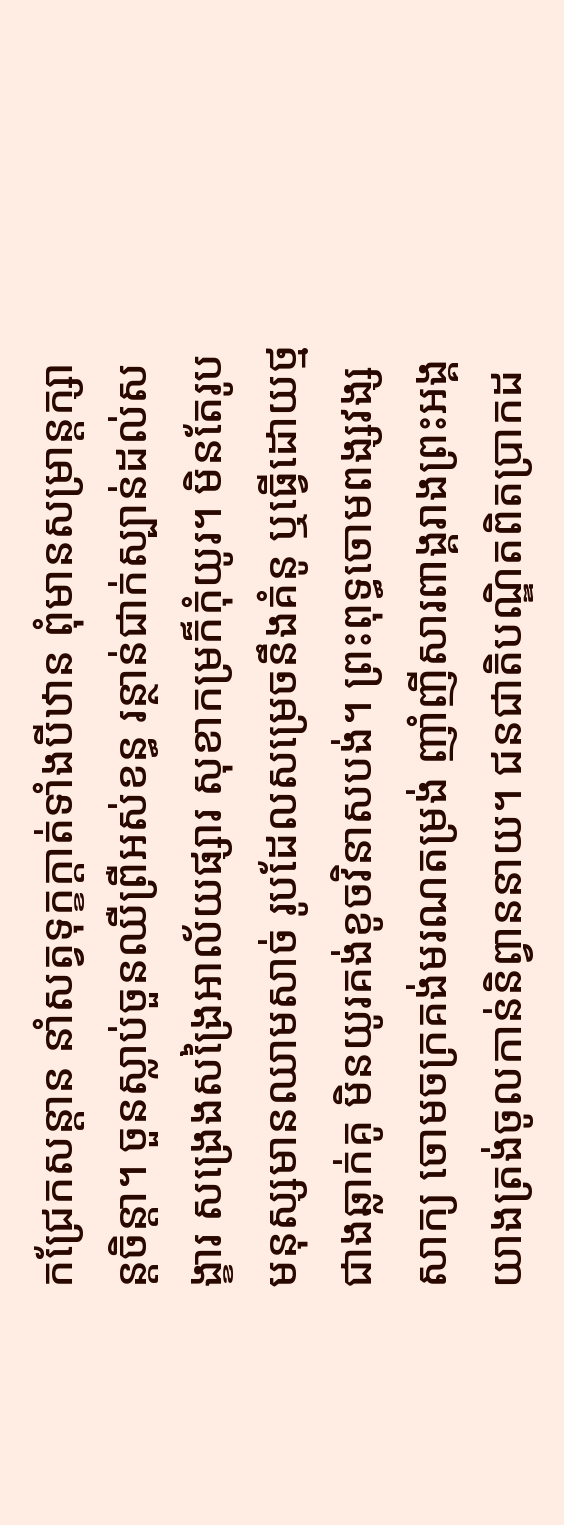កជ្រែកសន្ដាន នាំសត្វទុក្ខក្ដាត់ទាំងបីឋាន ពុំមានសម្រាន្តក្សាន្តចិន្ដា។ ចួនស្លាប់ចួនឈឺព្រឺអស់ខន្ធ រន្ថាន់ជាក់ស្បាន់ដល់សង្ខារ សង្រេងសង្រៃអាល័យផ្សារ សុខាកម្រក៏កុំយូរ។ មិនតែរូបមនុស្សមានឈាមសាច់ រូបដែលសម្រេចនឹងគំនូ ឬធ្វើដោយថ្មជាងឆ្លាក់គូ មិនយូរគង់ខូចវិនាសបង់។ ព្រះពុទ្ធចោមពង្សវង្សសាក្យ ចោមចក្រគង់មរណតម្រង់ ញាំញីសារពាង្គរាងព្រះអង្គ យាងត្រង់ចូលកាន់និព្វាននាយ។ ជនជាតិបណ្ឌិតពិតប្រាកដ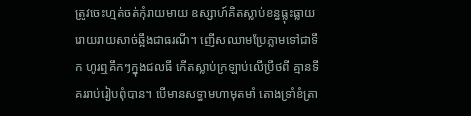ត្រូវចេះហ្មត់ចត់កុំរាយមាយ ឧស្សាហ៍គិតស្លាប់ខន្ធធ្លុះធ្លាយ រោយរាយសាច់ឆ្អឹងជាធរណី។ ញើសឈាមប្រែភ្លាមទៅជាទឹក ហូរឮគឹកៗក្នុងជលធី កើតស្លាប់ក្រឡាប់លើប្រឹថពី គ្មានទីគររាប់រៀបពុំបាន។ បើមានសទ្ធាមហាមុតមាំ តោងទ្រាំខំត្រា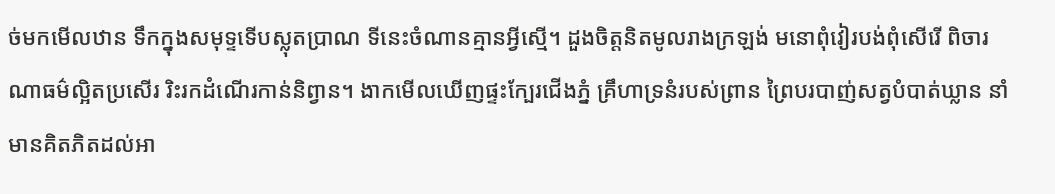ច់មកមើលឋាន ទឹកក្នុងសមុទ្ទទើបស្លុតប្រាណ ទីនេះចំណានគ្មានអ្វីស្មើ។ ដួងចិត្តនិតមូលរាងក្រឡង់ មនោពុំវៀរបង់ពុំសើរើ ពិចារណាធម៌ល្អិតប្រសើរ រិះរកដំណើរកាន់និព្វាន។ ងាកមើលឃើញផ្ទះក្បែរជើងភ្នំ គ្រឹហាទ្រនំរបស់ព្រាន ព្រៃបរបាញ់សត្វបំបាត់ឃ្លាន នាំមានគិតភិតដល់អា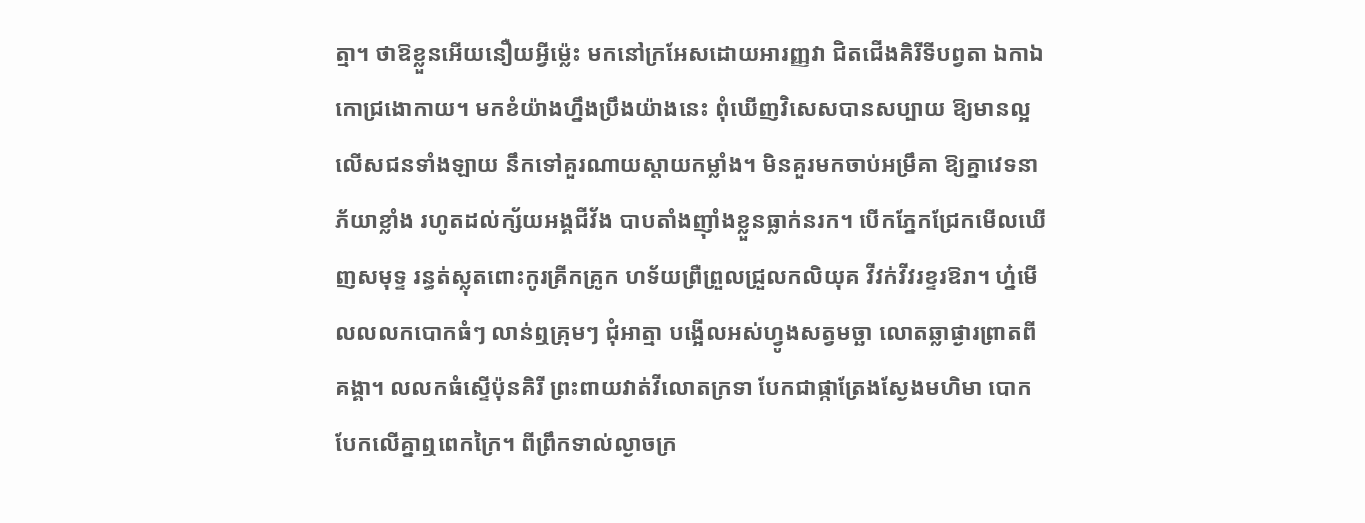ត្មា។ ថាឱខ្លួនអើយនឿយអ្វីម្ល៉េះ មកនៅក្រអែសដោយអារញ្ញវា ជិតជើងគិរីទីបព្វតា ឯកាឯកោជ្រងោកាយ។ មកខំយ៉ាងហ្នឹងប្រឹងយ៉ាងនេះ ពុំឃើញវិសេសបានសប្បាយ ឱ្យមានល្អលើសជនទាំងឡាយ នឹកទៅគួរណាយស្ដាយកម្លាំង។ មិនគួរមកចាប់អម្រឹគា ឱ្យគ្នាវេទនាភ័យាខ្លាំង រហូតដល់ក្ស័យអង្គជីវ័ង បាបតាំងញ៉ាំងខ្លួនធ្លាក់នរក។ បើកភ្នែកជ្រែកមើលឃើញសមុទ្ទ រន្ធត់ស្លុតពោះកូរគ្រីកគ្រូក ហទ័យព្រឺព្រួលជ្រួលកលិយុគ វីវក់វីវរខ្ទរឱរា។ ហ្ន៎មើលលលកបោកធំៗ លាន់ឮគ្រុមៗ ជុំអាត្មា បង្អើលអស់ហ្វូងសត្វមច្ឆា លោតឆ្លាផ្ងារព្រាតពីគង្គា។ លលកធំស្ទើប៉ុនគិរី ព្រះពាយវាត់វីលោតក្រទា បែកជាផ្កាត្រែងស្ងែងមហិមា បោកបែកលើគ្នាឮពេកក្រៃ។ ពីព្រឹកទាល់ល្ងាចក្រ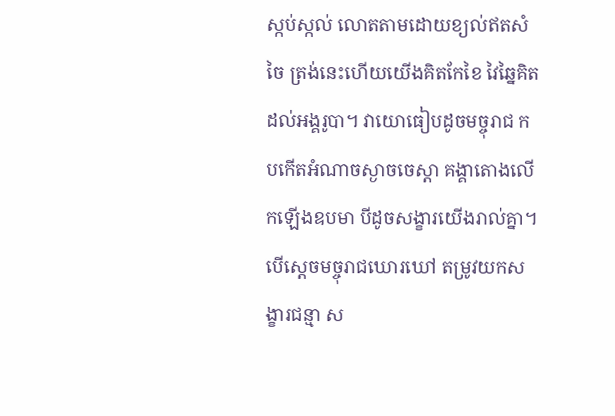ស្កប់ស្កល់ លោតតាមដោយខ្យល់ឥតសំចៃ ត្រង់នេះហើយយើងគិតកែខៃ វៃឆ្នៃគិតដល់អង្គរូបា។ វាយោធៀបដូចមច្ចុរាជ កបកើតអំណាចស្ងាចចេស្ដា គង្គាតោងលើកឡើងឧបមា បីដូចសង្ខារយើងរាល់គ្នា។ បើស្ដេចមច្ចុរាជឃោរឃៅ តម្រូវយកសង្ខារជន្មា ស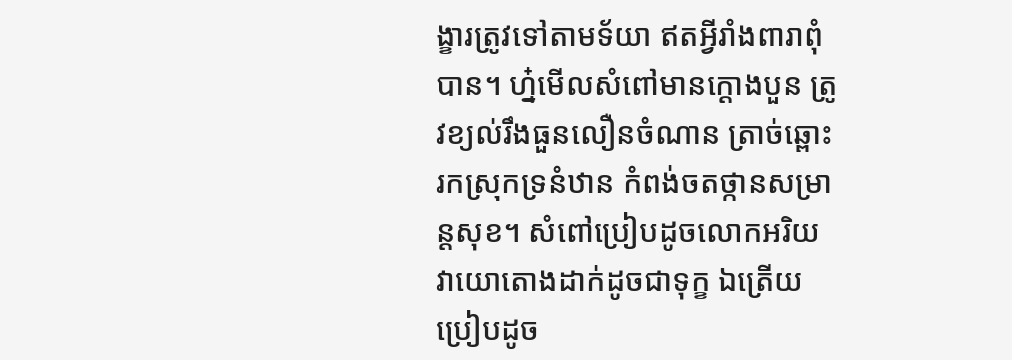ង្ខារត្រូវទៅតាមទ័យា ឥតអ្វីរាំងពារាពុំបាន។ ហ្ន៎មើលសំពៅមានក្ដោងបួន ត្រូវខ្យល់រឹងធួនលឿនចំណាន ត្រាច់ឆ្ពោះរកស្រុកទ្រនំឋាន កំពង់ចតថ្កានសម្រាន្តសុខ។ សំពៅប្រៀបដូចលោកអរិយ វាយោតោងដាក់ដូចជាទុក្ខ ឯត្រើយប្រៀបដូច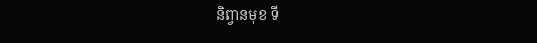និព្វានមុខ ទី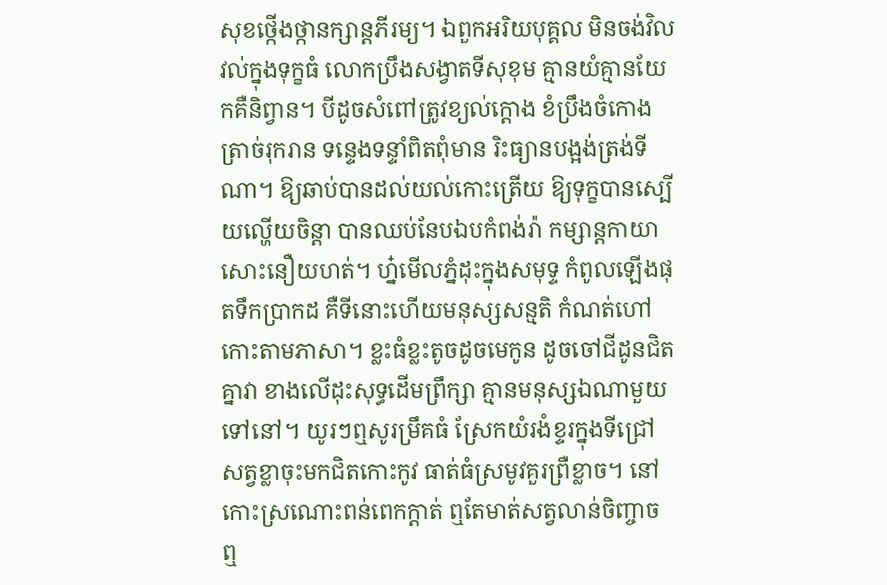សុខថ្កើងថ្កានក្សាន្តភីរម្យ។ ឯពួកអរិយបុគ្គល មិនចង់វិលវល់ក្នុងទុក្ខធំ លោកប្រឹងសង្វាតទីសុខុម គ្មានយំគ្មានយែកគឺនិព្វាន។ បីដូចសំពៅត្រូវខ្យល់ក្ដោង ខំប្រឹងចំកោងត្រាច់រុករាន ទន្ទេងទន្ទាំពិតពុំមាន រិះធ្យានបង្អង់ត្រង់ទីណា។ ឱ្យឆាប់បានដល់យល់កោះត្រើយ ឱ្យទុក្ខបានស្បើយល្ហើយចិន្ដា បានឈប់នែបឯបកំពង់រ៉ា កម្សាន្តកាយាសោះនឿយហត់។ ហ្ន៎មើលភ្នំដុះក្នុងសមុទ្ទ កំពូលឡើងផុតទឹកប្រាកដ គឺទីនោះហើយមនុស្សសន្មតិ កំណត់ហៅកោះតាមភាសា។ ខ្លះធំខ្លះតូចដូចមេកូន ដូចចៅជីដូនជិតគ្នាវា ខាងលើដុះសុទ្ធដើមព្រឹក្សា គ្មានមនុស្សឯណាមួយទៅនៅ។ យូរៗឮសូរម្រឹគធំ ស្រែកយំរងំខ្ទរក្នុងទីជ្រៅ សត្វខ្លាចុះមកជិតកោះកូវ ធាត់ធំស្រមូវគួរព្រឺខ្លាច។ នៅកោះស្រណោះពន់ពេកក្ដាត់ ឮតែមាត់សត្វលាន់ចិញ្ចាច ឮ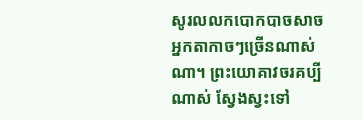សូរលលកបោកបាចសាច អ្នកតាកាចៗច្រើនណាស់ណា។ ព្រះយោគាវចរគប្បីណាស់ ស្វែងស្វះទៅ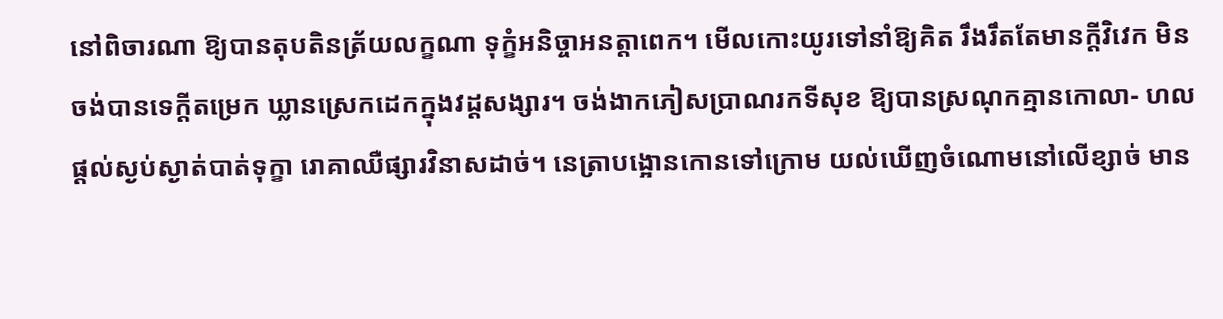នៅពិចារណា ឱ្យបានតុបតិនត្រ័យលក្ខណា ទុក្ខំអនិច្ចាអនត្តាពេក។ មើលកោះយូរទៅនាំឱ្យគិត រឹងរឹតតែមានក្ដីវិវេក មិនចង់បានទេក្ដីតម្រេក ឃ្លានស្រេកដេកក្នុងវដ្ដសង្សារ។ ចង់ងាកភៀសប្រាណរកទីសុខ ឱ្យបានស្រណុកគ្មានកោលា- ហលផ្ដល់ស្ងប់ស្ងាត់បាត់ទុក្ខា រោគាឈឺផ្សារវិនាសដាច់។ នេត្រាបង្អោនកោនទៅក្រោម យល់ឃើញចំណោមនៅលើខ្សាច់ មាន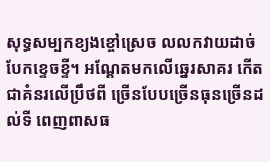សុទ្ធសម្បកខ្យងខ្ចៅស្រេច លលកវាយដាច់បែកខ្ទេចខ្ទី។ អណ្ដែតមកលើឆ្នេរសាគរ កើតជាគំនរលើប្រឹថពី ច្រើនបែបច្រើនធុនច្រើនដល់ទី ពេញពាសធ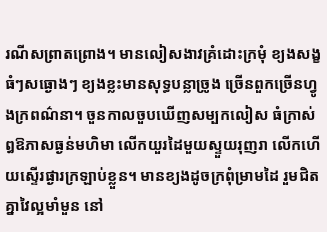រណីសព្រាតព្រោង។ មានលៀសងាវគ្រំដោះក្រមុំ ខ្យងសង្ខធំៗសធ្ងោងៗ ខ្យងខ្លះមានសុទ្ធបន្លាច្រូង ច្រើនពួកច្រើនហ្វូងក្រពណ៌នា។ ចួនកាលចួបឃើញសម្បកលៀស ធំក្រាស់ឰឱភាសធ្ងន់មហិមា លើកយួរដៃមួយស្ទួយរុញរា លើកហើយស្ទើរផ្ងារក្រឡាប់ខ្លួន។ មានខ្យងដូចក្រពុំម្រាមដៃ រួមជិតគ្នាវៃល្អមាំមួន នៅ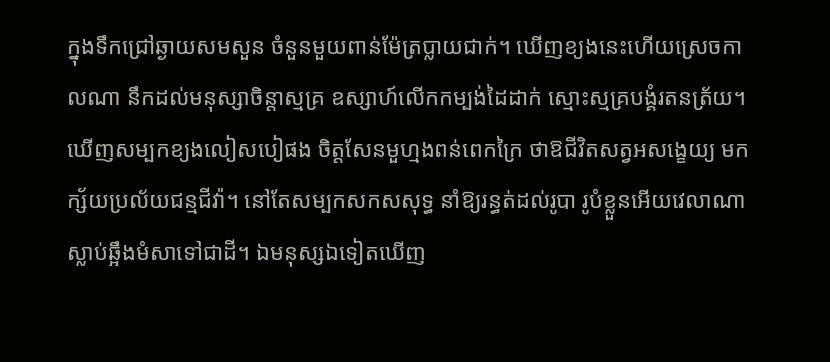ក្នុងទឹកជ្រៅឆ្ងាយសមសួន ចំនួនមួយពាន់ម៉ែត្រប្លាយជាក់។ ឃើញខ្យងនេះហើយស្រេចកាលណា នឹកដល់មនុស្សាចិន្ដាស្មគ្រ ឧស្សាហ៍លើកកម្បង់ដៃដាក់ ស្មោះស្មគ្របង្គំរតនត្រ័យ។ ឃើញសម្បកខ្យងលៀសបៀផង ចិត្តសែនមួហ្មងពន់ពេកក្រៃ ថាឱជីវិតសត្វអសង្ខេយ្យ មកក្ស័យប្រល័យជន្មជីវ៉ា។ នៅតែសម្បកសកសសុទ្ធ នាំឱ្យរន្ធត់ដល់រូបា រូបំខ្លួនអើយវេលាណា ស្លាប់ឆ្អឹងមំសាទៅជាដី។ ឯមនុស្សឯទៀតឃើញ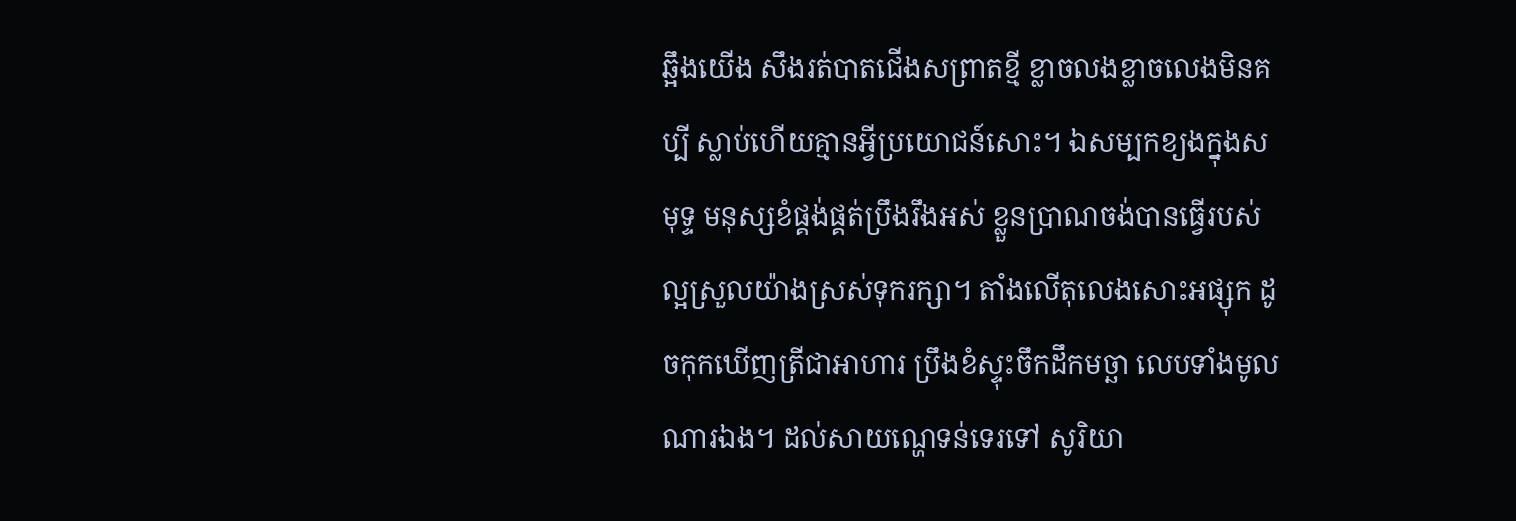ឆ្អឹងយើង សឹងរត់បាតជើងសព្រាតខ្មី ខ្លាចលងខ្លាចលេងមិនគប្បី ស្លាប់ហើយគ្មានអ្វីប្រយោជន៍សោះ។ ឯសម្បកខ្យងក្នុងសមុទ្ទ មនុស្សខំផ្គង់ផ្គត់ប្រឹងរឹងអស់ ខ្លួនប្រាណចង់បានធ្វើរបស់ ល្អស្រួលយ៉ាងស្រស់ទុករក្សា។ តាំងលើតុលេងសោះអផ្សុក ដូចកុកឃើញត្រីជាអាហារ ប្រឹងខំស្ទុះចឹកដឹកមច្ឆា លេបទាំងមូលណារឯង។ ដល់សាយណ្ហេទន់ទេរទៅ សូរិយា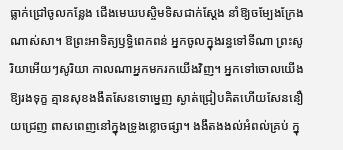ធ្លាក់ជ្រៅចូលកន្លែង ជើងមេឃបស្ចិមទិសជាក់ស្ដែង នាំឱ្យចម្បែងក្រែងណាស់សា។ ឱព្រះអាទិត្យឫទ្ធិពេកពន់ អ្នកចូលក្នុងរន្ធទៅទីណា ព្រះសូរិយាអើយៗសូរិយា កាលណាអ្នកមករកយើងវិញ។ អ្នកទៅចោលយើងឱ្យរងទុក្ខ គ្មានសុខងងឹតសែនទោម្នេញ ស្ងាត់ជ្រៀបគិតហើយសែននឿយជ្រេញ ពាសពេញនៅក្នុងទ្រូងខ្លោចផ្សា។ ងងឹតងងល់អំពល់គ្រប់ ក្នុ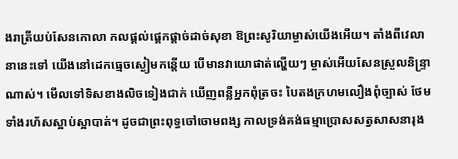ងរាត្រីយប់សែនកោលា កលផ្ដល់ផ្ដេកផ្ដាច់ដាច់សុខា ឱព្រះសូរិយាម្ចាស់យើងអើយ។ តាំងពីវេលានានេះទៅ យើងនៅដេកធ្មេចស្ងៀមកន្តើយ បើមានវាយោផាត់ល្ហើយៗ ម្ចាស់អើយសែនស្រួលនិន្ទ្រាណាស់។ មើលទៅទិសខាងលិចទៀងជាក់ ឃើញពន្លឺអ្នកពុំត្រចះ បៃតងក្រហមលឿងពុំច្បាស់ ថែមទាំងរហ័សស្អាប់ស្អាបាត់។ ដូចជាព្រះពុទ្ធចៅចោមពង្ស កាលទ្រង់គង់ធម្មាប្រោសសត្វសាសនារុង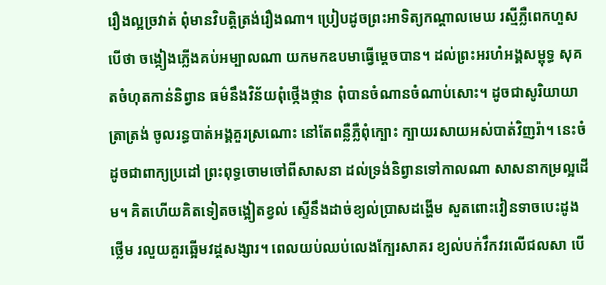រឿងល្អច្រវាត់ ពុំមានវិបត្តិត្រង់រឿងណា។ ប្រៀបដូចព្រះអាទិត្យកណ្ដាលមេឃ រស្មីភ្លឺពេកហួសបើថា ចង្កៀងភ្លើងគប់អម្បាលណា យកមកឧបមាធ្វើម្ដេចបាន។ ដល់ព្រះអរហំអង្គសម្ពុទ្ធ សុគតចំហុតកាន់និព្វាន ធម៌នឹងវិន័យពុំថ្កើងថ្កាន ពុំបានចំណានចំណាប់សោះ។ ដូចជាសូរិយាយាត្រាត្រង់ ចូលរន្ធបាត់អង្គគួរស្រណោះ នៅតែពន្លឺភ្លឺពុំក្បោះ ក្បាយរសាយអស់បាត់វិញរ៉ា។ នេះចំដូចជាពាក្យប្រដៅ ព្រះពុទ្ធចោមចៅពីសាសនា ដល់ទ្រង់និព្វានទៅកាលណា សាសនាកម្រល្អដើម។ គិតហើយគិតទៀតចង្អៀតខ្វល់ ស្ទើនឹងដាច់ខ្យល់ប្រាសដង្ហើម សួតពោះវៀនទាចបេះដូងថ្លើម រលួយគួរឆ្អើមវដ្ដសង្សារ។ ពេលយប់ឈប់លេងក្បែរសាគរ ខ្យល់បក់វឹកវរលើជលសា បើ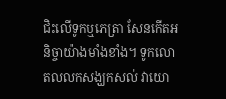ជិះលើទូកឬភេត្រា សែនកើតអនិច្ចាយ៉ាងមាំងខាំង។ ទូកលោតលលកសង្ឃកសល់ វាយោ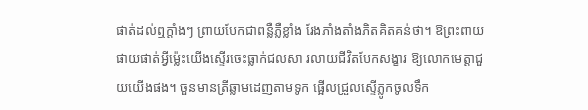ផាត់ដល់ឮក្ដាំងៗ ព្រាយបែកជាពន្លឺភ្លឺខ្លាំង រែងភាំងតាំងភិតគិតគន់ថា។ ឱព្រះពាយផាយផាត់អ្វីម៉្លេះយើងស្ទើរចេះធ្លាក់ជលសា រលាយជីវិតបែកសង្ខារ ឱ្យលោកមេត្តាជួយយើងផង។ ចួនមានត្រីឆ្លាមដេញតាមទូក ផ្អើលជ្រួលស្ទើភ្លូកចូលទឹក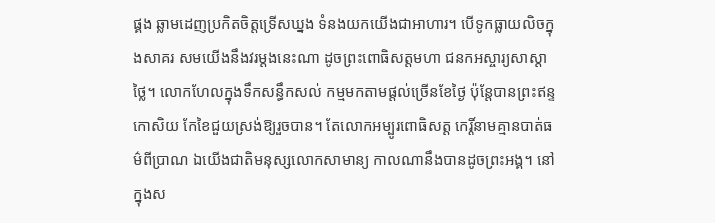ផ្គង ឆ្លាមដេញប្រកិតចិត្តទ្រើសឃ្នង ទំនងយកយើងជាអាហារ។ បើទូកធ្លាយលិចក្នុងសាគរ សមយើងនឹងវរម្ដងនេះណា ដូចព្រះពោធិសត្តមហា ជនកអស្ចារ្យសាស្ដាថ្លៃ។ លោកហែលក្នុងទឹកសន្ធឹកសល់ កម្មមកតាមផ្ដល់ច្រើនខែថ្ងៃ ប៉ុន្តែបានព្រះឥន្ទកោសិយ កែខៃជួយស្រង់ឱ្យរួចបាន។ តែលោកអម្បូរពោធិសត្ត កេរ្តិ៍នាមគ្មានបាត់ធម៌ពីប្រាណ ឯយើងជាតិមនុស្សលោកសាមាន្យ កាលណានឹងបានដូចព្រះអង្គ។ នៅក្នុងស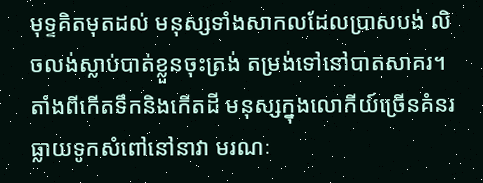មុទ្ទគិតមុតដល់ មនុស្សទាំងសាកលដែលប្រាសបង់ លិចលង់ស្លាប់បាត់ខ្លួនចុះត្រង់ តម្រង់ទៅនៅបាតសាគរ។ តាំងពីកើតទឹកនិងកើតដី មនុស្សក្នុងលោកីយ៍ច្រើនគំនរ ធ្លាយទូកសំពៅនៅនាវា មរណៈ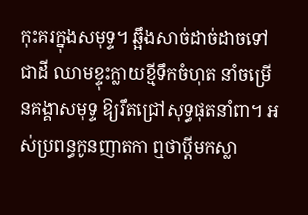កុះគរក្នុងសមុទ្ទ។ ឆ្អឹងសាច់ដាច់ដាចទៅជាដី ឈាមខ្ទុះក្លាយខ្មីទឹកចំហុត នាំចម្រើនគង្គាសមុទ្ទ ឱ្យរឹតជ្រៅសុទ្ធផុតនាំពា។ អស់ប្រពន្ធកូនញាតកា ឮថាប្ដីមកស្លា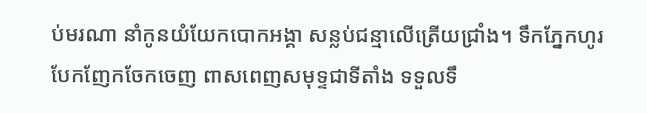ប់មរណា នាំកូនយំយែកបោកអង្គា សន្លប់ជន្មាលើត្រើយជ្រាំង។ ទឹកភ្នែកហូរបែកញែកចែកចេញ ពាសពេញសមុទ្ទជាទីតាំង ទទួលទឹ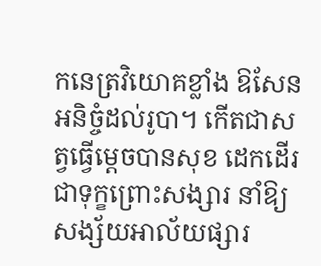កនេត្រវិយោគខ្លាំង ឱសែនអនិច្ចំដល់រូបា។ កើតជាសត្វធ្វើម្ដេចបានសុខ ដេកដើរជាទុក្ខព្រោះសង្សារ នាំឱ្យសង្ស័យអាល័យផ្សារ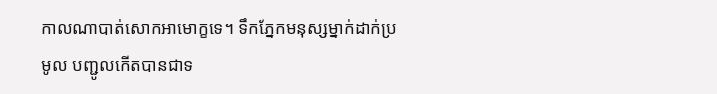កាលណាបាត់សោកអាមោក្ខទេ។ ទឹកភ្នែកមនុស្សម្នាក់ដាក់ប្រមូល បញ្ជូលកើតបានជាទ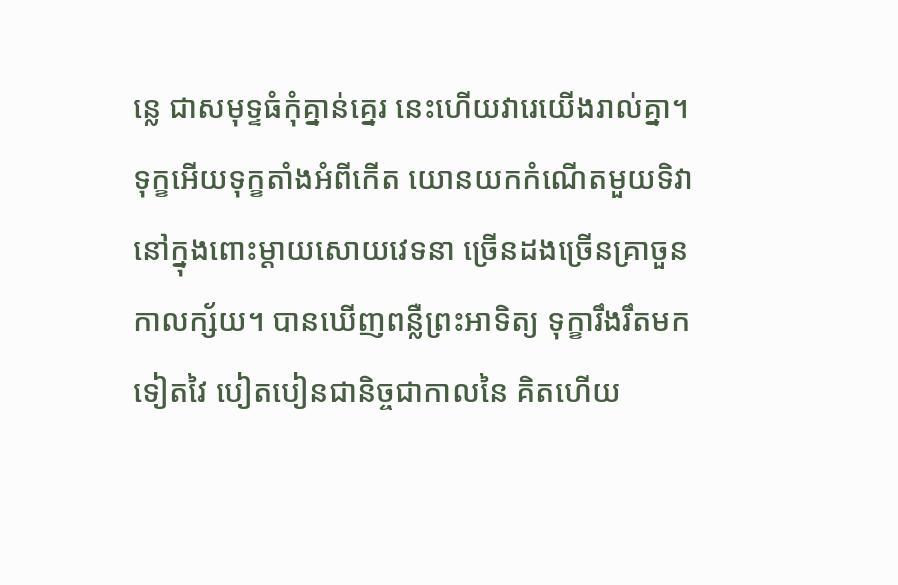ន្លេ ជាសមុទ្ទធំកុំគ្នាន់គ្នេរ នេះហើយវារេយើងរាល់គ្នា។ ទុក្ខអើយទុក្ខតាំងអំពីកើត យោនយកកំណើតមួយទិវា នៅក្នុងពោះម្ដាយសោយវេទនា ច្រើនដងច្រើនគ្រាចួនកាលក្ស័យ។ បានឃើញពន្លឺព្រះអាទិត្យ ទុក្ខារឹងរឹតមកទៀតវៃ បៀតបៀនជានិច្ចជាកាលនៃ គិតហើយ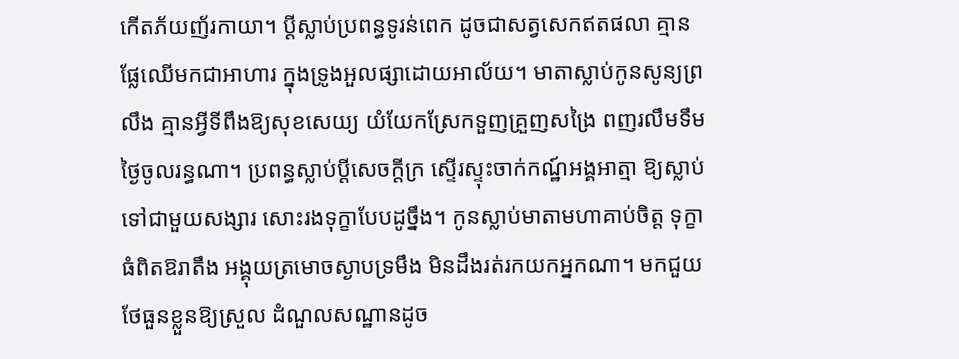កើតភ័យញ័រកាយា។ ប្ដីស្លាប់ប្រពន្ធទូរន់ពេក ដូចជាសត្វសេកឥតផលា គ្មានផ្លែឈើមកជាអាហារ ក្នុងទ្រូងអួលផ្សាដោយអាល័យ។ មាតាស្លាប់កូនសូន្យព្រលឹង គ្មានអ្វីទីពឹងឱ្យសុខសេយ្យ យំយែកស្រែកទួញគ្រួញសង្រៃ ពញរលឹមទឹមថ្ងៃចូលរន្ធណា។ ប្រពន្ធស្លាប់ប្ដីសេចក្ដីក្រ ស្ទើរស្ទុះចាក់កណ្ឋ៍អង្គអាត្មា ឱ្យស្លាប់ទៅជាមួយសង្សារ សោះរងទុក្ខាបែបដូច្នឹង។ កូនស្លាប់មាតាមហាគាប់ចិត្ត ទុក្ខាធំពិតឱរាតឹង អង្គុយត្រមោចស្ងាបទ្រមឹង មិនដឹងរត់រកយកអ្នកណា។ មកជួយថែធួនខ្លួនឱ្យស្រួល ដំណួលសណ្ឋានដូច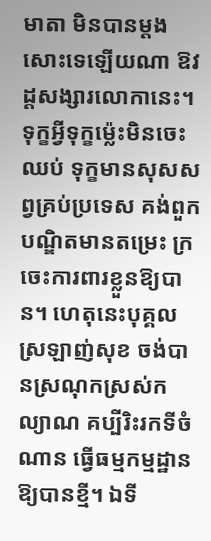មាតា មិនបានម្ដងសោះទេឡើយណា ឱវដ្ដសង្សារលោកានេះ។ ទុក្ខអ្វីទុក្ខម៉្លេះមិនចេះឈប់ ទុក្ខមានសុសសព្វគ្រប់ប្រទេស គង់ពួកបណ្ឌិតមានតម្រេះ ក្រចេះការពារខ្លួនឱ្យបាន។ ហេតុនេះបុគ្គលស្រឡាញ់សុខ ចង់បានស្រណុកស្រស់កល្យាណ គប្បីរិះរកទីចំណាន ធ្វើធម្មកម្មដ្ឋានឱ្យបានខ្មី។ ឯទី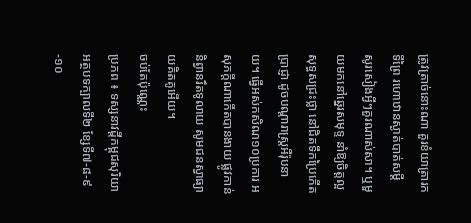ត្រូវត្រាច់នោះណា គួរខំយាត្រារកទីព្រៃ រហោឋានស្ងាត់បាត់សម្ដី សូរសៀងអ្វីៗគួរណាស់សា។ ឬមួយមកនៅឆ្នេរសមុទ្ទ នាំឱ្យចិត្តល្អសុទ្ធសជ្រះថ្លា នៅជិតទឹកប្រៃកើតប្រាជ្ញា ដូចបណ្ដារាស្រ្តអឺរ៉ុបនាយ។ ធ្វើអស់កសិណ១០ប្រការ អសុភក្ដីណាកើតបានងាយ ផ្លូវកាន់និព្វានរឹតទូលាយ សូមជនស្វាធ្យាយគិតគូអើយ។
ចប់តែប៉ុណ្ណេះ
ប្រភព ៖ ទស្សនាវដ្ដីកម្ពុជសុរិយា
អត្ថបទក្បាលទី២ ខ្សែទី៧-៨-៩-១០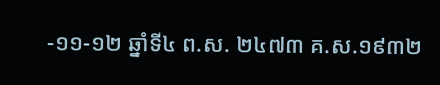-១១-១២ ឆ្នាំទី៤ ព.ស. ២៤៧៣ គ.ស.១៩៣២